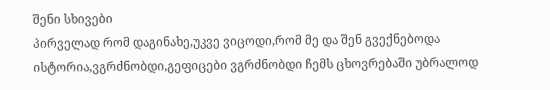შენი სხივები
პირველად რომ დაგინახე,უკვე ვიცოდი,რომ მე და შენ გვექნებოდა ისტორია,ვგრძნობდი,გეფიცები ვგრძნობდი ჩემს ცხოვრებაში უბრალოდ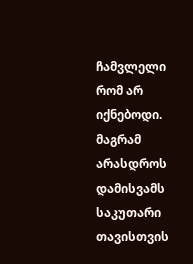ჩამვლელი რომ არ იქნებოდი. მაგრამ არასდროს დამისვამს საკუთარი თავისთვის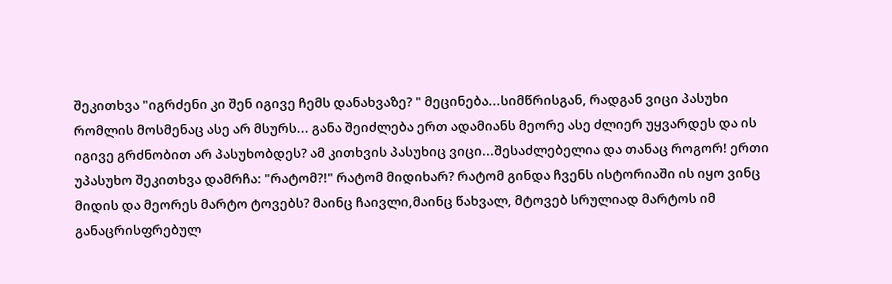შეკითხვა "იგრძენი კი შენ იგივე ჩემს დანახვაზე? " მეცინება...სიმწრისგან, რადგან ვიცი პასუხი რომლის მოსმენაც ასე არ მსურს... განა შეიძლება ერთ ადამიანს მეორე ასე ძლიერ უყვარდეს და ის იგივე გრძნობით არ პასუხობდეს? ამ კითხვის პასუხიც ვიცი...შესაძლებელია და თანაც როგორ! ერთი უპასუხო შეკითხვა დამრჩა: "რატომ?!" რატომ მიდიხარ? რატომ გინდა ჩვენს ისტორიაში ის იყო ვინც მიდის და მეორეს მარტო ტოვებს? მაინც ჩაივლი,მაინც წახვალ, მტოვებ სრულიად მარტოს იმ განაცრისფრებულ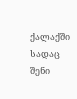ქალაქში სადაც შენი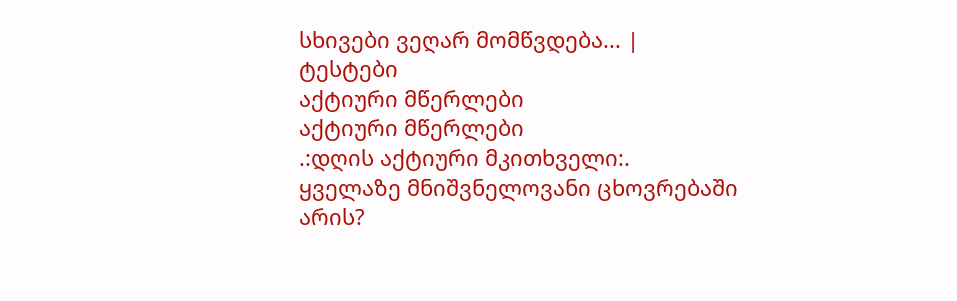სხივები ვეღარ მომწვდება... |
ტესტები
აქტიური მწერლები
აქტიური მწერლები
.:დღის აქტიური მკითხველი:.
ყველაზე მნიშვნელოვანი ცხოვრებაში არის?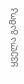ყველა გამოკ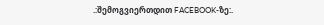.:შემოგვიერთდით FACEBOOK-ზე:.